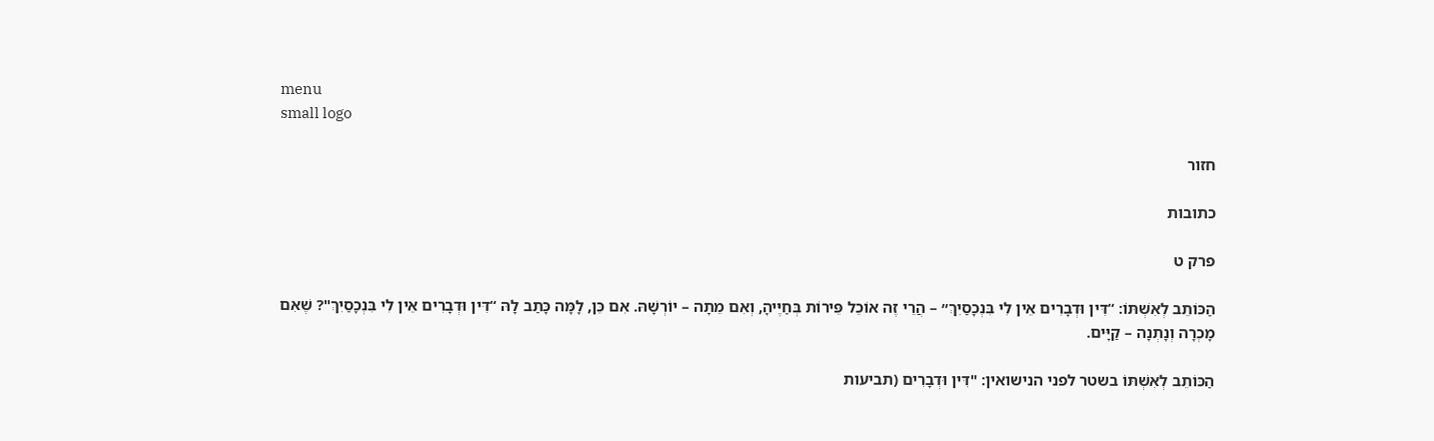menu
small logo

חזור

כתובות

פרק ט

הַכּוֹתֵב לְאִשְׁתּוֹ: “דִּין וּדְבָרִים אֵין לִי בִּנְכָסַיִךְ״ – הֲרֵי זֶה אוֹכֵל פֵּירוֹת בְּחַיֶּיהָ, וְאִם מֵתָה – יוֹרְשָׁהּ. אִם כֵּן, לָמָּה כָּתַב לָהּ “דִּין וּדְבָרִים אֵין לִי בִּנְכָסַיִךְ"? שֶׁאִם מָכְרָה וְנָתְנָה – קַיָּים.

הַכּוֹתֵב לְאִשְׁתּוֹ בשטר לפני הנישואין: "דִּין וּדְבָרִים (תביעות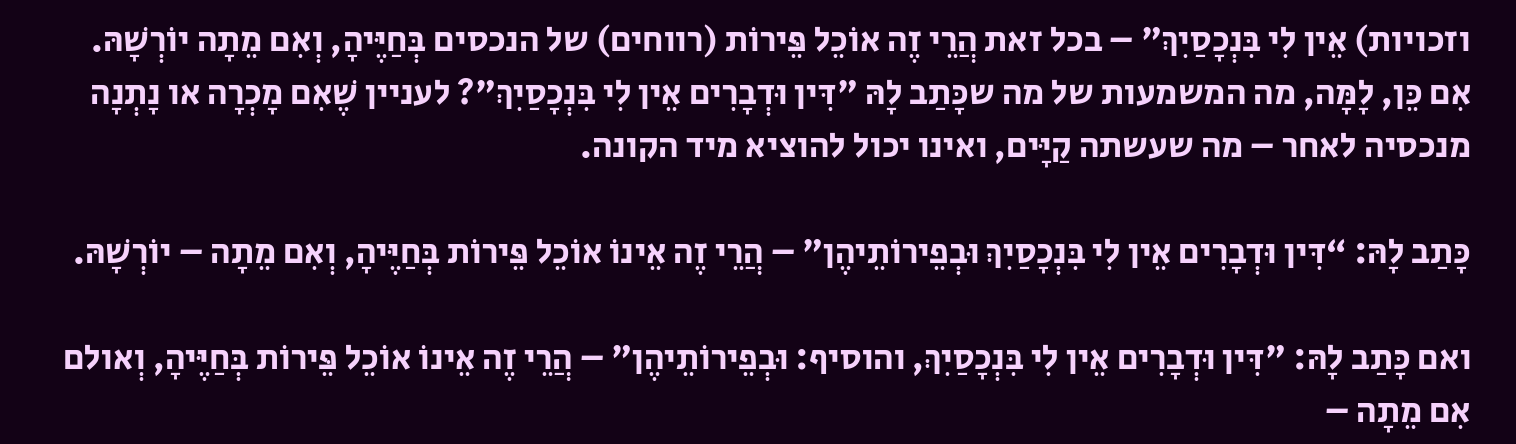וזכויות) אֵין לִי בִּנְכָסַיִךְ" – בכל זאת הֲרֵי זֶה אוֹכֵל פֵּירוֹת (רווחים) של הנכסים בְּחַיֶּיהָ, וְאִם מֵתָה יוֹרְשָׁהּ. אִם כֵּן, לָמָּה, מה המשמעות של מה שכָּתַב לָהּ "דִּין וּדְבָרִים אֵין לִי בִּנְכָסַיִךְ"? לעניין שֶׁאִם מָכְרָה או נָתְנָה מנכסיה לאחר – מה שעשתה קַיָּים, ואינו יכול להוציא מיד הקונה.

כָּתַב לָהּ: “דִּין וּדְבָרִים אֵין לִי בִּנְכָסַיִךְ וּבְפֵירוֹתֵיהֶן" – הֲרֵי זֶה אֵינוֹ אוֹכֵל פֵּירוֹת בְּחַיֶּיהָ, וְאִם מֵתָה – יוֹרְשָׁהּ.

ואם כָּתַב לָהּ: "דִּין וּדְבָרִים אֵין לִי בִּנְכָסַיִךְ, והוסיף: וּבְפֵירוֹתֵיהֶן" – הֲרֵי זֶה אֵינוֹ אוֹכֵל פֵּירוֹת בְּחַיֶּיהָ, וְאולם אִם מֵתָה –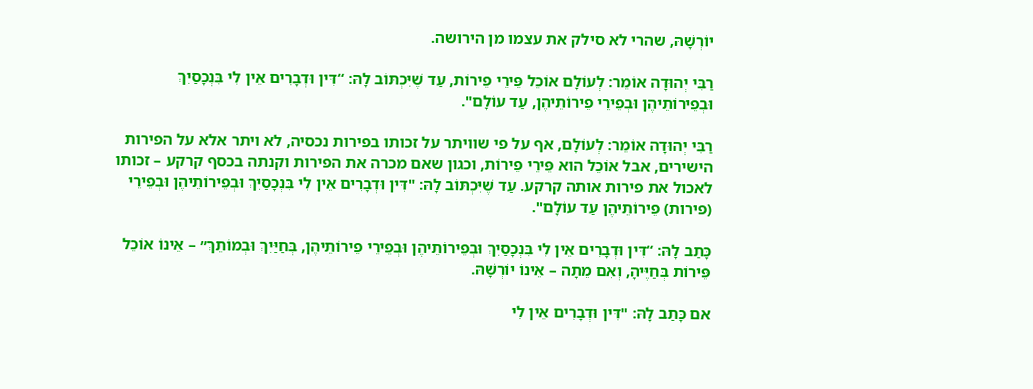יוֹרְשָׁהּ, שהרי לא סילק את עצמו מן הירושה.

רַבִּי יְהוּדָה אוֹמֵר: לְעוֹלָם אוֹכֵל פֵּירֵי פֵירוֹת, עַד שֶׁיִּכְתּוֹב לָהּ: “דִּין וּדְבָרִים אֵין לִי בִּנְכָסַיִךְ וּבְפֵירוֹתֵיהֶן וּבְפֵירֵי פֵירוֹתֵיהֶן, עַד עוֹלָם".

רַבִּי יְהוּדָה אוֹמֵר: לְעוֹלָם, אף על פי שוויתר על זכותו בפירות נכסיה, לא ויתר אלא על הפירות הישירים, אבל אוֹכֵל הוא פֵּירֵי פֵירוֹת, וכגון שאם מכרה את הפירות וקנתה בכסף קרקע – זכותו לאכול את פירות אותה קרקע. עַד שֶׁיִּכְתּוֹב לָהּ: "דִּין וּדְבָרִים אֵין לִי בִּנְכָסַיִךְ וּבְפֵירוֹתֵיהֶן וּבְפֵירֵי (פירות) פֵירוֹתֵיהֶן עַד עוֹלָם".

כָּתַב לָהּ: “דִּין וּדְבָרִים אֵין לִי בִּנְכָסַיִךְ וּבְפֵירוֹתֵיהֶן וּבְפֵירֵי פֵירוֹתֵיהֶן, בְּחַיַּיִךְ וּבְמוֹתֵךְ״ – אֵינוֹ אוֹכֵל פֵּירוֹת בְּחַיֶּיהָ, וְאִם מֵתָה – אֵינוֹ יוֹרְשָׁהּ.

אם כָּתַב לָהּ: "דִּין וּדְבָרִים אֵין לִי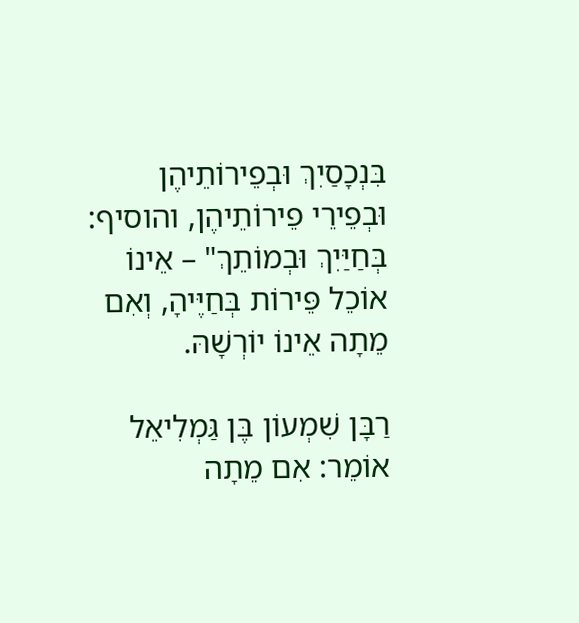בִּנְכָסַיִךְ וּבְפֵירוֹתֵיהֶן וּבְפֵירֵי פֵירוֹתֵיהֶן, והוסיף: בְּחַיַּיִךְ וּבְמוֹתֵךְ" – אֵינוֹ אוֹכֵל פֵּירוֹת בְּחַיֶּיהָ, וְאִם מֵתָה אֵינוֹ יוֹרְשָׁהּ.

רַבָּן שִׁמְעוֹן בֶּן גַּמְלִיאֵל אוֹמֵר: אִם מֵתָה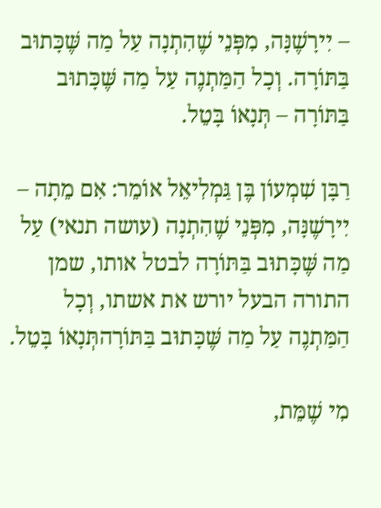– יִירָשֶׁנָּה, מִפְּנֵי שֶׁהִתְנָה עַל מַה שֶּׁכָּתוּב בַּתּוֹרָה. וְכָל הַמַּתְנֶה עַל מַה שֶּׁכָּתוּב בַּתּוֹרָה – תְּנָאוֹ בָּטֵל.

רַבָּן שִׁמְעוֹן בֶּן גַּמְלִיאֵל אוֹמֵר: אִם מֵתָה – יִירָשֶׁנָּה, מִפְּנֵי שֶׁהִתְנָה (עושה תנאי) עַל מַה שֶּׁכָּתוּב בַּתּוֹרָה לבטל אותו, שמן התורה הבעל יורש את אשתו, וְכָל הַמַּתְנֶה עַל מַה שֶּׁכָּתוּב בַּתּוֹרָהתְּנָאוֹ בָּטֵל.

מִי שֶׁמֵּת,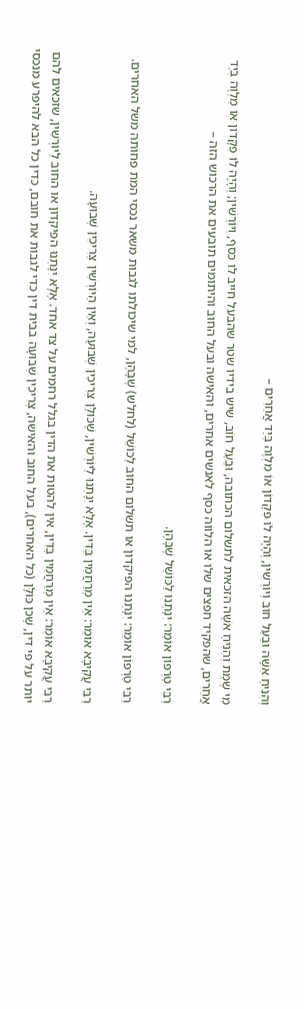וְהִנִּיחַ אִשָּׁה וּבַעַל חוֹב וְיוֹרְשִׁין, וְהָיָה לוֹ פִּקָּדוֹן אוֹ מִלְוֶה בְּיַד אֲחֵרִים –

מִי שֶׁמֵּת וְהִנִּיחַ אִשָּׁה הזכאית לתשלום הכתובה, וּבַעַל חוֹב, שיש בידיו שטר שהבעל חייב לו כסף, וְיוֹרְשִׁין; וְהָיָה לוֹ פִּקָּדוֹן אוֹ מִלְוֶה בְּיַד אֲחֵרִים, שהפקיד חפצים שלו או הלווה כסף לאנשים אחרים, והאישה ובעל החוב והיתומים תובעים את הרכוש הזה –

רַבִּי טַרְפוֹן אוֹמֵר: יִנָּתְנוּ לַכּוֹשֵׁל שֶׁבָּהֶן.

רַבִּי טַרְפוֹן אוֹמֵר: יִנָּתְנוּ הפיקדון או תשלום החוב לַכּוֹשֵׁל (לחלש) שֶׁבָּהֶן, למי שיכולתו לגבות משאר נכסי המת פחותה משל האחרים.

רַבִּי עֲקִיבָא אוֹמֵר: אֵין מְרַחֲמִין בַּדִּין. אֶלָּא יִנָּתְנוּ לַיּוֹרְשִׁין, שֶׁכּוּלָּן צְרִיכִין שְׁבוּעָה, וְאֵין הַיּוֹרְשִׁין צְרִיכִין שְׁבוּעָה.

רַבִּי עֲקִיבָא אוֹמֵר: אֵין מְרַחֲמִין בַּדִּין, אין להטות את הדין בגלל רחמים על צד אחד. אֶלָּא יִנָּתְנוּ הפיקדון או החוב לַיּוֹרְשִׁין, שזכאים להם יותר על פי דין, שֶׁכן כּוּלָּן (כל האחרים), בעל החוב והאישה, צְרִיכִין שְׁבוּעָה בבית דין כדי לגבות את חובם, כדין כל הבא להיפרע מנכסי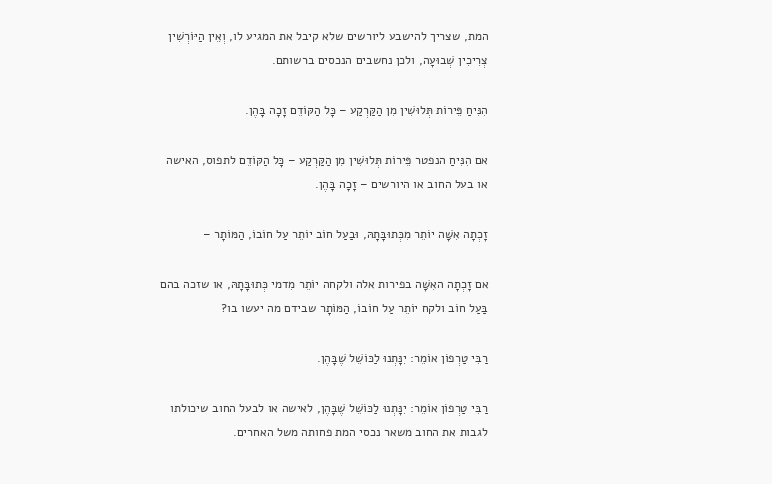המת, שצריך להישבע ליורשים שלא קיבל את המגיע לו, וְאֵין הַיּוֹרְשִׁין צְרִיכִין שְׁבוּעָה, ולכן נחשבים הנכסים ברשותם.

הִנִּיחַ פֵּירוֹת תְּלוּשִׁין מִן הַקַּרְקַע – כָּל הַקּוֹדֵם זָכָה בָּהֶן.

אם הִנִּיחַ הנפטר פֵּירוֹת תְּלוּשִׁין מִן הַקַּרְקַע – כָּל הַקּוֹדֵם לתפוס, האישה או בעל החוב או היורשים – זָכָה בָּהֶן.

זָכְתָה אִשָּׁה יוֹתֵר מִכְּתוּבָּתָהּ, וּבַעַל חוֹב יוֹתֵר עַל חוֹבוֹ, הַמּוֹתָר –

אם זָכְתָה האִשָּׁה בפירות אלה ולקחה יוֹתֵר מִדמי כְּתוּבָּתָהּ, או שזכה בהם בַּעַל חוֹב ולקח יוֹתֵר עַל חוֹבוֹ, הַמּוֹתָר שבידם מה יעשו בו?

רַבִּי טַרְפוֹן אוֹמֵר: יִנָּתְנוּ לַכּוֹשֵׁל שֶׁבָּהֶן.

רַבִּי טַרְפוֹן אוֹמֵר: יִנָּתְנוּ לַכּוֹשֵׁל שֶׁבָּהֶן, לאישה או לבעל החוב שיכולתו לגבות את החוב משאר נכסי המת פחותה משל האחרים.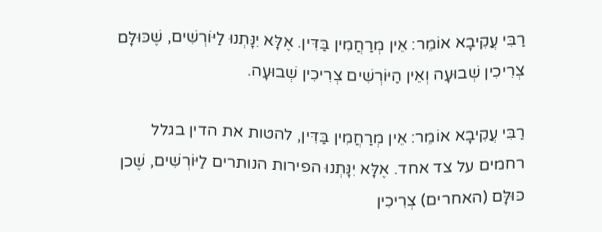רַבִּי עֲקִיבָא אוֹמֵר: אֵין מְרַחֲמִין בַּדִּין. אֶלָּא יִנָּתְנוּ לַיּוֹרְשִׁים, שֶׁכּוּלָּם צְרִיכִין שְׁבוּעָה וְאֵין הַיּוֹרְשִׁים צְרִיכִין שְׁבוּעָה.

רַבִּי עֲקִיבָא אוֹמֵר: אֵין מְרַחֲמִין בַּדִּין, להטות את הדין בגלל רחמים על צד אחד. אֶלָּא יִנָּתְנוּ הפירות הנותרים לַיּוֹרְשִׁים, שֶׁכן כּוּלָּם (האחרים) צְרִיכִין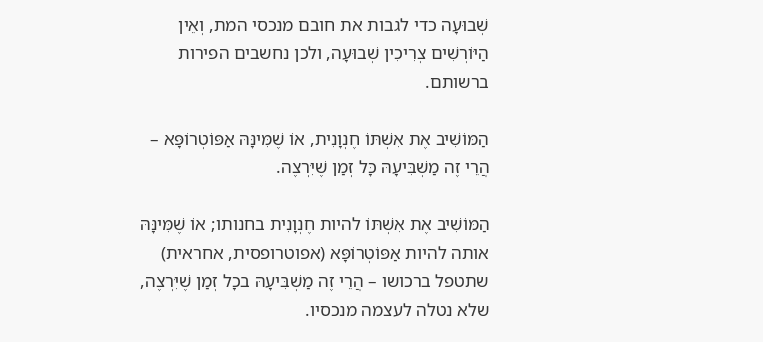שְׁבוּעָה כדי לגבות את חובם מנכסי המת, וְאֵין הַיּוֹרְשִׁים צְרִיכִין שְׁבוּעָה, ולכן נחשבים הפירות ברשותם.

הַמּוֹשִׁיב אֶת אִשְׁתּוֹ חֶנְוָנִית, אוֹ שֶׁמִּינָּהּ אַפּוֹטְרוֹפָּא – הֲרֵי זֶה מַשְׁבִּיעָהּ כָּל זְמַן שֶׁיִּרְצֶה.

הַמּוֹשִׁיב אֶת אִשְׁתּוֹ להיות חֶנְוָנִית בחנותו; אוֹ שֶׁמִּינָּהּ אותה להיות אַפּוֹטְרוֹפָּא (אפוטרופסית, אחראית) שתטפל ברכושו – הֲרֵי זֶה מַשְׁבִּיעָהּ בכָל זְמַן שֶׁיִּרְצֶה, שלא נטלה לעצמה מנכסיו.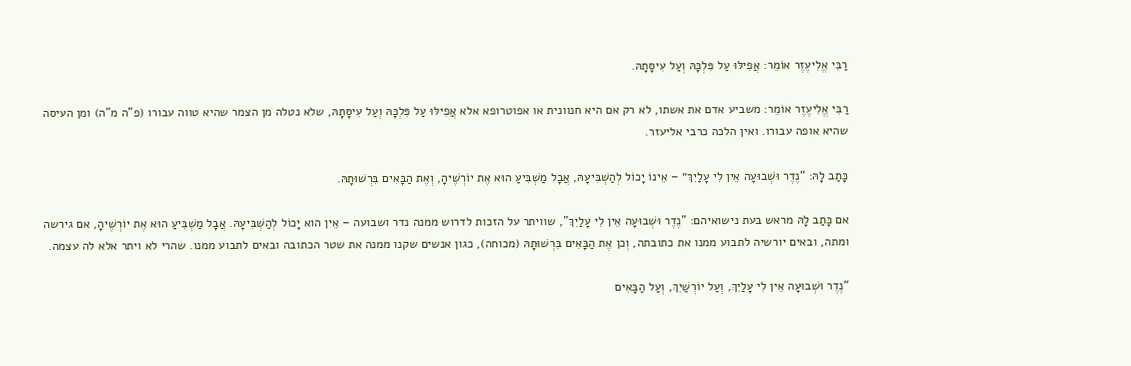רַבִּי אֱלִיעֶזֶר אוֹמֵר: אֲפִילּוּ עַל פִּלְכָּהּ וְעַל עִיסָּתָהּ.

רַבִּי אֱלִיעֶזֶר אוֹמֵר: משביע אדם את אשתו, לא רק אם היא חנוונית או אפוטרופא אלא אֲפִילּוּ עַל פִּלְכָּהּ וְעַל עִיסָּתָהּ, שלא נטלה מן הצמר שהיא טווה עבורו (פ"ה מ"ה) ומן העיסה שהיא אופה עבורו. ואין הלכה כרבי אליעזר.

כָּתַב לָהּ: “נֶדֶר וּשְׁבוּעָה אֵין לִי עָלַיִךְ״ – אֵינוֹ יָכוֹל לְהַשְׁבִּיעָהּ, אֲבָל מַשְׁבִּיעַ הוּא אֶת יוֹרְשֶׁיהָ, וְאֶת הַבָּאִים בִּרְשׁוּתָהּ.

אם כָּתַב לָהּ מראש בעת נישואיהם: "נֶדֶר וּשְׁבוּעָה אֵין לִי עָלַיִךְ", שוויתר על הזכות לדרוש ממנה נדר ושבועה – אֵין הוא יָכוֹל לְהַשְׁבִּיעָהּ. אֲבָל מַשְׁבִּיעַ הוּא אֶת יוֹרְשֶׁיהָ, אם גירשה ומתה, ובאים יורשיה לתבוע ממנו את כתובתה, וְכן אֶת הַבָּאִים בִּרְשׁוּתָהּ (מכוחה), כגון אנשים שקנו ממנה את שטר הכתובה ובאים לתבוע ממנו. שהרי לא ויתר אלא לה עצמה.

“נֶדֶר וּשְׁבוּעָה אֵין לִי עָלַיִךְ, וְעַל יוֹרְשַׁיִךְ, וְעַל הַבָּאִים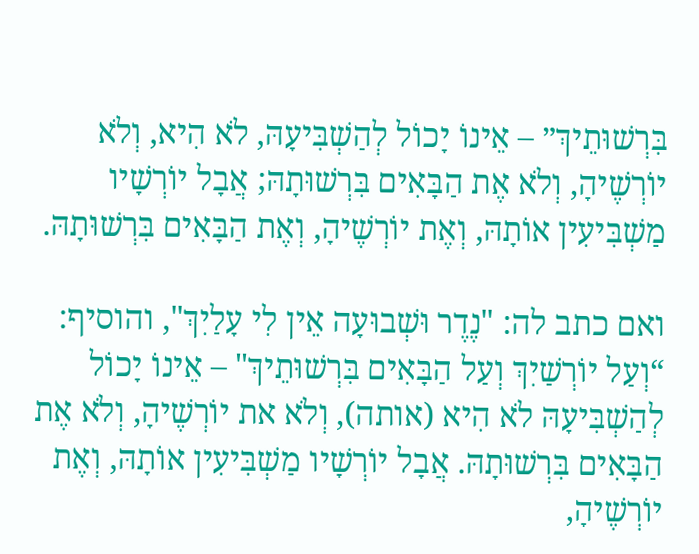בִּרְשׁוּתֵיךְ״ – אֵינוֹ יָכוֹל לְהַשְׁבִּיעָהּ, לֹא הִיא, וְלֹא יוֹרְשֶׁיהָ, וְלֹא אֶת הַבָּאִים בִּרְשׁוּתָהּ; אֲבָל יוֹרְשָׁיו מַשְׁבִּיעִין אוֹתָהּ, וְאֶת יוֹרְשֶׁיהָ, וְאֶת הַבָּאִים בִּרְשׁוּתָהּ.

ואם כתב לה: "נֶדֶר וּשְׁבוּעָה אֵין לִי עָלַיִךְ", והוסיף: “וְעַל יוֹרְשַׁיִךְ וְעַל הַבָּאִים בִּרְשׁוּתֵיךְ" – אֵינוֹ יָכוֹל לְהַשְׁבִּיעָהּ לֹא הִיא (אותה), וְלֹא את יוֹרְשֶׁיהָ, וְלֹא אֶת הַבָּאִים בִּרְשׁוּתָהּ. אֲבָל יוֹרְשָׁיו מַשְׁבִּיעִין אוֹתָהּ, וְאֶת יוֹרְשֶׁיהָ,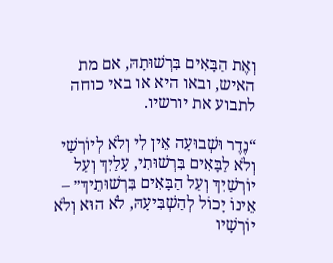וְאֶת הַבָּאִים בִּרְשׁוּתָהּ, אם מת האיש, ובאו היא או באי כוחה לתבוע את יורשיו.

“נֶדֶר וּשְׁבוּעָה אֵין לִי וְלֹא לְיוֹרְשַׁי וְלֹא לַבָּאִים בִּרְשׁוּתִי, עָלַיִךְ וְעַל יוֹרְשַׁיִךְ וְעַל הַבָּאִים בִּרְשׁוּתֵיךְ״ – אֵינוֹ יָכוֹל לְהַשְׁבִּיעָהּ, לֹא הוּא וְלֹא יוֹרְשָׁיו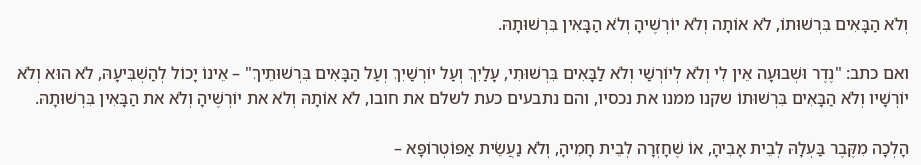וְלֹא הַבָּאִים בִּרְשׁוּתוֹ, לֹא אוֹתָה וְלֹא יוֹרְשֶׁיהָ וְלֹא הַבָּאִין בִּרְשׁוּתָהּ.

ואם כתב: "נֶדֶר וּשְׁבוּעָה אֵין לִי וְלֹא לְיוֹרְשַׁי וְלֹא לַבָּאִים בִּרְשׁוּתִי, עָלַיִךְ וְעַל יוֹרְשַׁיִךְ וְעַל הַבָּאִים בִּרְשׁוּתֵיךְ" – אֵינוֹ יָכוֹל לְהַשְׁבִּיעָהּ, לֹא הוּא וְלֹא יוֹרְשָׁיו וְלֹא הַבָּאִים בִּרְשׁוּתוֹ שקנו ממנו את נכסיו, והם נתבעים כעת לשלם את חובו, לֹא אוֹתָהּ וְלֹא את יוֹרְשֶׁיהָ וְלֹא את הַבָּאִין בִּרְשׁוּתָהּ.

הָלְכָה מִקֶּבֶר בַּעְלָהּ לְבֵית אָבִיהָ, אוֹ שֶׁחָזְרָה לְבֵית חָמִיהָ, וְלֹא נַעֲשֵׂית אַפּוֹטְרוֹפָּא –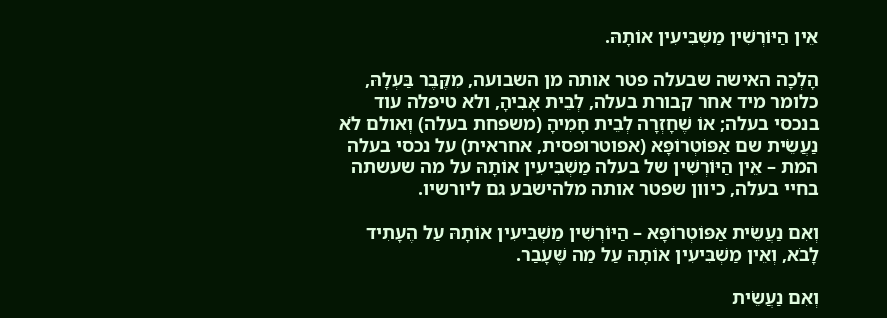אֵין הַיּוֹרְשִׁין מַשְׁבִּיעִין אוֹתָהּ.

הָלְכָה האישה שבעלה פטר אותה מן השבועה, מִקֶּבֶר בַּעְלָהּ, כלומר מיד אחר קבורת בעלה, לְבֵית אָבִיהָ, ולא טיפלה עוד בנכסי בעלה; אוֹ שֶׁחָזְרָה לְבֵית חָמִיהָ (משפחת בעלה) וְאולם לֹא נַעֲשֵׂית שם אַפּוֹטְרוֹפָּא (אפוטרופסית, אחראית) על נכסי בעלה המת – אֵין הַיּוֹרְשִׁין של בעלה מַשְׁבִּיעִין אוֹתָהּ על מה שעשתה בחיי בעלה, כיוון שפטר אותה מלהישבע גם ליורשיו.

וְאִם נַעֲשֵׂית אַפּוֹטְרוֹפָּא – הַיּוֹרְשִׁין מַשְׁבִּיעִין אוֹתָהּ עַל הֶעָתִיד לָבֹא, וְאֵין מַשְׁבִּיעִין אוֹתָהּ עַל מַה שֶּׁעָבַר.

וְאִם נַעֲשֵׂית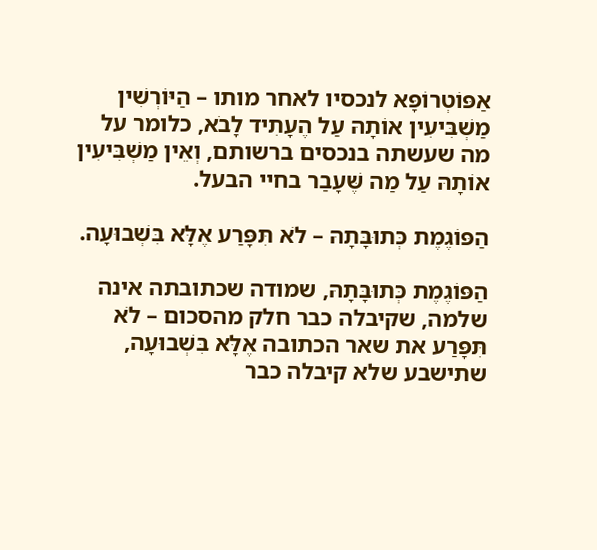אַפּוֹטְרוֹפָּא לנכסיו לאחר מותו – הַיּוֹרְשִׁין מַשְׁבִּיעִין אוֹתָהּ עַל הֶעָתִיד לָבֹא, כלומר על מה שעשתה בנכסים ברשותם, וְאֵין מַשְׁבִּיעִין אוֹתָהּ עַל מַה שֶּׁעָבַר בחיי הבעל.

הַפּוֹגֶמֶת כְּתוּבָּתָהּ – לֹא תִּפָּרַע אֶלָּא בִּשְׁבוּעָה.

הַפּוֹגֶמֶת כְּתוּבָּתָהּ, שמודה שכתובתה אינה שלמה, שקיבלה כבר חלק מהסכום – לֹא תִּפָּרַע את שאר הכתובה אֶלָּא בִּשְׁבוּעָה, שתישבע שלא קיבלה כבר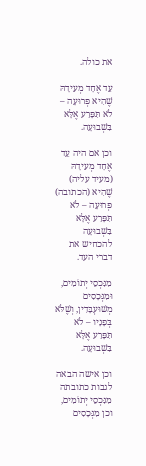את כולה.

עֵד אֶחָד מְעִידָהּ שֶׁהִיא פְּרוּעָה – לֹא תִּפָּרַע אֶלָּא בִּשְׁבוּעָה.

וכן אם היה עֵד אֶחָד מְעִידָהּ (מעיד עליה) שֶׁהִיא (הכתובה) פְּרוּעָה – לֹא תִּפָּרַע אֶלָּא בִּשְׁבוּעָה להכחיש את דברי העד.

מִנִּכְסֵי יְתוֹמִים, וּמִנְּכָסִים מְשׁוּעְבָּדִין, וְשֶׁלֹּא בְּפָנָיו – לֹא תִּפָּרַע אֶלָּא בִּשְׁבוּעָה.

וכן אישה הבאה לגבות כתובתה מִנִּכְסֵי יְתוֹמִים, וכן מִנְּכָסִים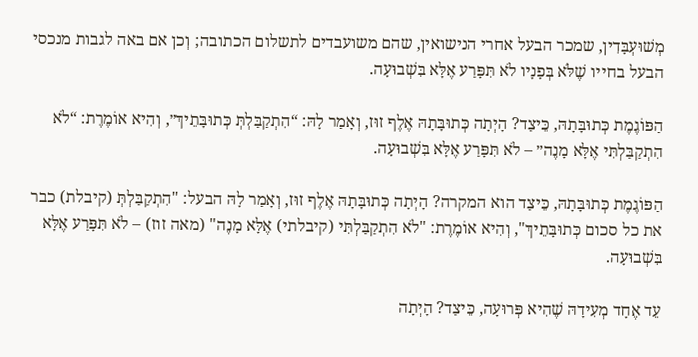מְשׁוּעְבָּדִין, שמכר הבעל אחרי הנישואין, שהם משועבדים לתשלום הכתובה; וְכן אם באה לגבות מנכסי הבעל בחייו שֶׁלֹּא בְּפָנָיו לֹא תִּפָּרַע אֶלָּא בִּשְׁבוּעָה.

הַפּוֹגֶמֶת כְּתוּבָּתָהּ, כֵּיצַד? הָיְתָה כְּתוּבָּתָהּ אֶלֶף זוּז, וְאָמַר לָהּ: “הִתְקַבַּלְתְּ כְּתוּבָּתֵיךְ״, וְהִיא אוֹמֶרֶת: “לֹא הִתְקַבַּלְתִּי אֶלָּא מָנֶה״ – לֹא תִּפָּרַע אֶלָּא בִּשְׁבוּעָה.

הַפּוֹגֶמֶת כְּתוּבָּתָהּ, כֵּיצַד הוא המקרה? הָיְתָה כְּתוּבָּתָהּ אֶלֶף זוּז, וְאָמַר לָהּ הבעל: "הִתְקַבַּלְתְּ (קיבלת) כבר את כל סכום כְּתוּבָּתֵיךְ", וְהִיא אוֹמֶרֶת: "לֹא הִתְקַבַּלְתִּי (קיבלתי) אֶלָּא מָנֶה" (מאה זוז) – לֹא תִּפָּרַע אֶלָּא בִּשְׁבוּעָה.

עֵד אֶחָד מְעִידָהּ שֶׁהִיא פְּרוּעָה, כֵּיצַד? הָיְתָה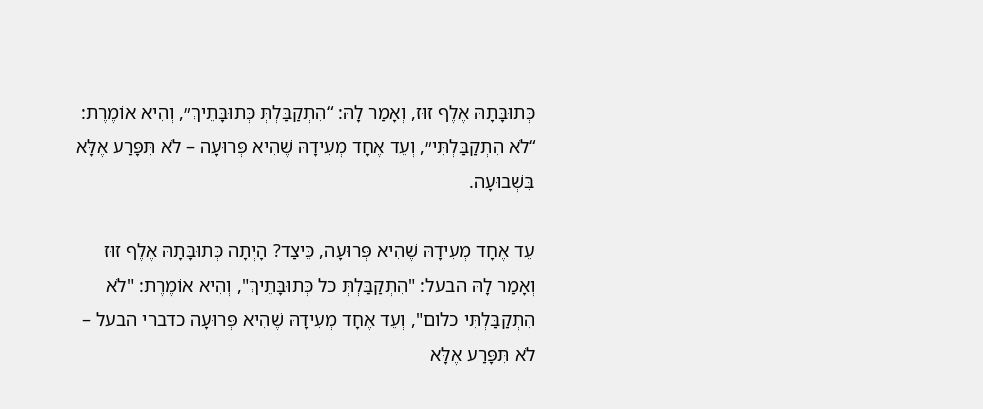כְּתוּבָּתָהּ אֶלֶף זוּז, וְאָמַר לָהּ: “הִתְקַבַּלְתְּ כְּתוּבָּתֵיךְ״, וְהִיא אוֹמֶרֶת: “לֹא הִתְקַבַּלְתִּי״, וְעֵד אֶחָד מְעִידָהּ שֶׁהִיא פְּרוּעָה – לֹא תִּפָּרַע אֶלָּא בִּשְׁבוּעָה.

עֵד אֶחָד מְעִידָהּ שֶׁהִיא פְּרוּעָה, כֵּיצַד? הָיְתָה כְּתוּבָּתָהּ אֶלֶף זוּז וְאָמַר לָהּ הבעל: "הִתְקַבַּלְתְּ כל כְּתוּבָּתֵיךְ", וְהִיא אוֹמֶרֶת: "לֹא הִתְקַבַּלְתִּי כלום", וְעֵד אֶחָד מְעִידָהּ שֶׁהִיא פְּרוּעָה כדברי הבעל – לֹא תִּפָּרַע אֶלָּא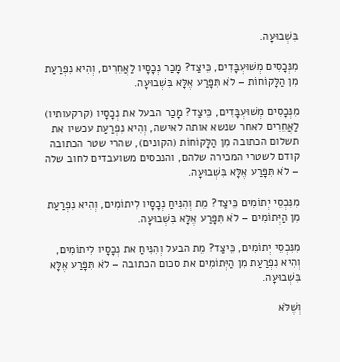בִּשְׁבוּעָה.

מִנְּכָסִים מְשׁוּעְבָּדִים, כֵּיצַד? מָכַר נְכָסָיו לַאֲחֵרִים, וְהִיא נִפְרַעַת מִן הַלָּקוֹחוֹת – לֹא תִּפָּרַע אֶלָּא בִּשְׁבוּעָה.

מִנְּכָסִים מְשׁוּעְבָּדִים, כֵּיצַד? מָכַר הבעל את נְכָסָיו (קרקעותיו) לַאֲחֵרִים לאחר שנשא אותה לאישה, וְהִיא נִפְרַעַת עכשיו את תשלום הכתובה מִן הַלָּקוֹחוֹת (הקונים), שהרי שטר הכתובה קודם לשטרי המכירה שלהם, והנכסים משועבדים לחוב שלה – לֹא תִּפָּרַע אֶלָּא בִּשְׁבוּעָה.

מִנִּכְסֵי יְתוֹמִים כֵּיצַד? מֵת וְהִנִּיחַ נְכָסָיו לִיתוֹמִים, וְהִיא נִפְרַעַת מִן הַיְּתוֹמִים – לֹא תִּפָּרַע אֶלָּא בִּשְׁבוּעָה.

מִנִּכְסֵי יְתוֹמִים, כֵּיצַד? מֵת הבעל וְהִנִּיחַ את נְכָסָיו לִיתוֹמִים, וְהִיא נִפְרַעַת מִן הַיְּתוֹמִים את סכום הכתובה – לֹא תִּפָּרַע אֶלָּא בִּשְׁבוּעָה.

וְשֶׁלֹּא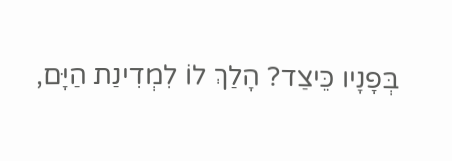בְּפָנָיו כֵּיצַד? הָלַךְ לוֹ לִמְדִינַת הַיָּם,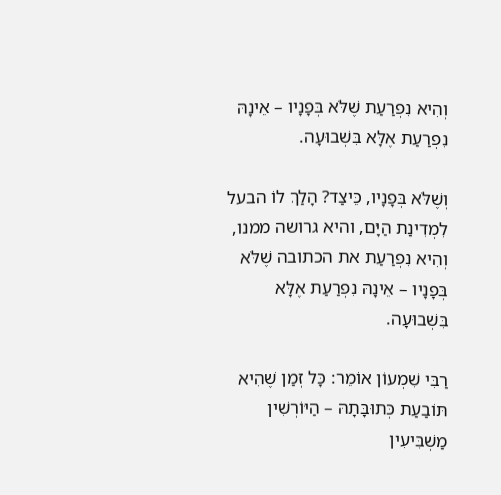וְהִיא נִפְרַעַת שֶׁלֹּא בְּפָנָיו – אֵינָהּ נִפְרַעַת אֶלָּא בִּשְׁבוּעָה.

וְשֶׁלֹּא בְּפָנָיו, כֵּיצַד? הָלַךְ לוֹ הבעל לִמְדִינַת הַיָּם, והיא גרושה ממנו, וְהִיא נִפְרַעַת את הכתובה שֶׁלֹּא בְּפָנָיו – אֵינָהּ נִפְרַעַת אֶלָּא בִּשְׁבוּעָה.

רַבִּי שִׁמְעוֹן אוֹמֵר: כָּל זְמַן שֶׁהִיא תּוֹבַעַת כְּתוּבָּתָהּ – הַיּוֹרְשִׁין מַשְׁבִּיעִין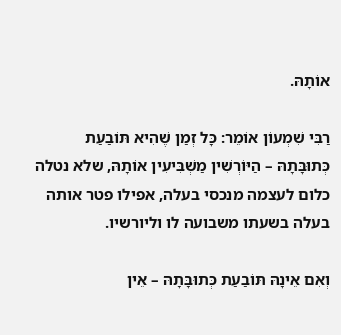אוֹתָהּ.

רַבִּי שִׁמְעוֹן אוֹמֵר: כָּל זְמַן שֶׁהִיא תּוֹבַעַת כְּתוּבָּתָהּ – הַיּוֹרְשִׁין מַשְׁבִּיעִין אוֹתָהּ, שלא נטלה כלום לעצמה מנכסי בעלה, אפילו פטר אותה בעלה בשעתו משבועה לו וליורשיו.

וְאִם אֵינָהּ תּוֹבַעַת כְּתוּבָּתָהּ – אֵין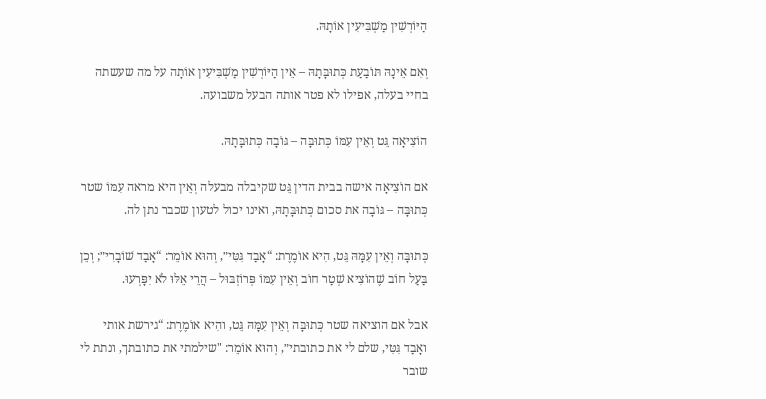הַיּוֹרְשִׁין מַשְׁבִּיעִין אוֹתָהּ.

וְאִם אֵינָהּ תּוֹבַעַת כְּתוּבָּתָהּ – אֵין הַיּוֹרְשִׁין מַשְׁבִּיעִין אוֹתָה על מה שעשתה בחיי בעלה, אפילו לא פטר אותה הבעל משבועה.

הוֹצִיאָה גֵּט וְאֵין עִמּוֹ כְּתוּבָּה – גּוֹבָה כְּתוּבָּתָהּ.

אם הוֹצִיאָה אישה בבית הדין גֵּט שקיבלה מבעלה וְאֵין היא מראה עִמּוֹ שטר כְּתוּבָּה – גּוֹבָה את סכום כְּתוּבָּתָהּ, ואינו יכול לטעון שכבר נתן לה.

כְּתוּבָּה וְאֵין עִמָּהּ גֵּט, הִיא אוֹמֶרֶת: “אָבַד גִּטִּי״, וְהוּא אוֹמֵר: “אָבַד שׁוֹבָרִי״; וְכֵן בַּעַל חוֹב שֶׁהוֹצִיא שְׁטַר חוֹב וְאֵין עִמּוֹ פְּרוֹזְבּוּל – הֲרֵי אֵלּוּ לֹא יִפָּרְעוּ.

אבל אם הוציאה שטר כְּתוּבָּה וְאֵין עִמָּהּ גֵּט, והִיא אוֹמֶרֶת: “גירשת אותי ואָבַד גִּטִּי, שלם לי את כתובתי״, וְהוּא אוֹמֵר: "שילמתי את כתובתך, ונתת לי שובר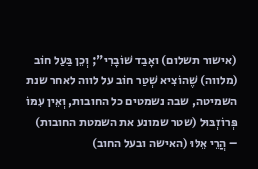(אישור תשלום) ואָבַד שׁוֹבָרִי"; וְכֵן בַּעַל חוֹב (מלווה) שֶׁהוֹצִיא שְׁטַר חוֹב על לווה לאחר שנת השמיטה, שבה נשמטים כל החובות, וְאֵין עִמּוֹ פְּרוֹזְבּוּל (שטר שמונע את השמטת החובות) – הֲרֵי אֵלּוּ (האישה ובעל החוב)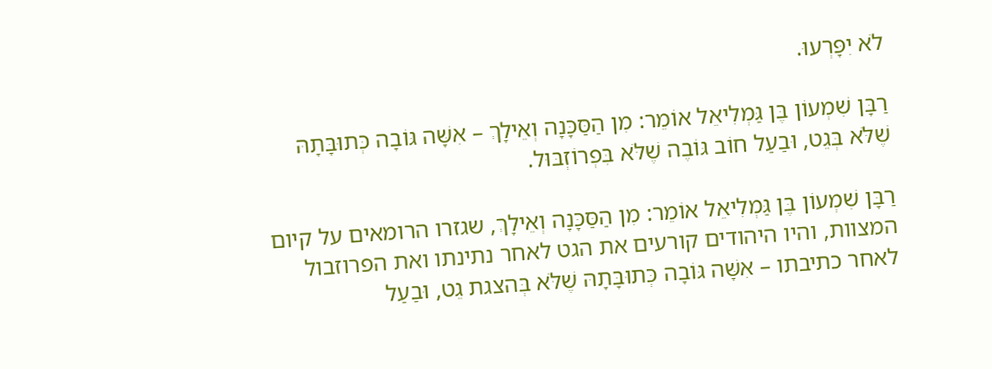לֹא יִפָּרְעוּ.

רַבָּן שִׁמְעוֹן בֶּן גַּמְלִיאֵל אוֹמֵר: מִן הַסַּכָּנָה וְאֵילָךְ – אִשָּׁה גּוֹבָה כְּתוּבָּתָהּ שֶׁלֹּא בְּגֵט, וּבַעַל חוֹב גּוֹבֶה שֶׁלֹּא בִּפְרוֹזְבּוּל.

רַבָּן שִׁמְעוֹן בֶּן גַּמְלִיאֵל אוֹמֵר: מִן הַסַּכָּנָה וְאֵילָךְ, שגזרו הרומאים על קיום המצוות, והיו היהודים קורעים את הגט לאחר נתינתו ואת הפרוזבול לאחר כתיבתו – אִשָּׁה גּוֹבָה כְּתוּבָּתָהּ שֶׁלֹּא בְּהצגת גֵט, וּבַעַל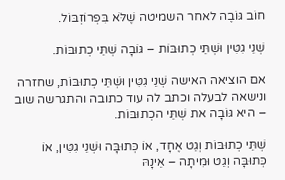חוֹב גּוֹבֶה לאחר השמיטה שֶׁלֹּא בִּפְרוֹזְבּוֹל.

שְׁנֵי גִטִּין וּשְׁתֵּי כְתוּבּוֹת – גּוֹבָה שְׁתֵּי כְתוּבּוֹת.

אם הוציאה האישה שְׁנֵי גִטִּין וּשְׁתֵּי כְתוּבּוֹת, שחזרה ונישאה לבעלה וכתב לה עוד כתובה והתגרשה שוב – היא גּוֹבָה את שְׁתֵּי הכְתוּבּוֹת.

שְׁתֵּי כְתוּבּוֹת וְגֵט אֶחָד, אוֹ כְּתוּבָּה וּשְׁנֵי גִטִּין, אוֹ כְּתוּבָּה וְגֵט וּמִיתָה – אֵינָהּ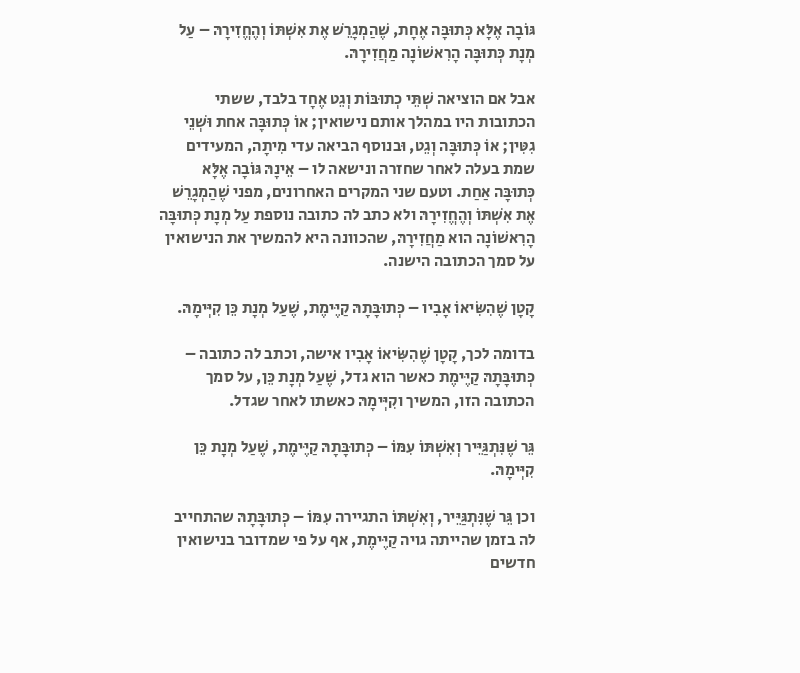גּוֹבָה אֶלָּא כְּתוּבָּה אֶחָת, שֶׁהַמְגָרֵשׁ אֶת אִשְׁתּוֹ וְהֶחֱזִירָהּ – עַל מְנָת כְּתוּבָּה הָרִאשׁוֹנָה מַחֲזִירָהּ.

אבל אם הוציאה שְׁתֵּי כְתוּבּוֹת וְגֵט אֶחָד בלבד, ששתי הכתובות היו במהלך אותם נישואין; אוֹ כְּתוּבָּה אחת וּשְׁנֵי גִטִּין; אוֹ כְּתוּבָּה וְגֵט, וּבנוסף הביאה עדי מִיתָה, המעידים שמת בעלה לאחר שחזרה ונישאה לו – אֵינָהּ גּוֹבָה אֶלָּא כְּתוּבָּה אַחַת. וטעם שני המקרים האחרונים, מפני שֶׁהַמְגָרֵשׁ אֶת אִשְׁתּוֹ וְהֶחֱזִירָהּ ולא כתב לה כתובה נוספת עַל מְנָת כְּתוּבָּה הָרִאשׁוֹנָה הוא מַחֲזִירָהּ, שהכוונה היא להמשיך את הנישואין על סמך הכתובה הישנה.

קָטָן שֶׁהִשִּׂיאוֹ אָבִיו – כְּתוּבָּתָהּ קַיֶּימֶת, שֶׁעַל מְנָת כֵּן קִיְּימָהּ.

בדומה לכך, קָטָן שֶׁהִשִּׂיאוֹ אָבִיו אישה, וכתב לה כתובה – כְּתוּבָּתָהּ קַיֶּימֶת כאשר הוא גדל, שֶׁעַל מְנָת כֵּן, על סמך הכתובה הזו, המשיך וקִיְּימָהּ כאשתו לאחר שגדל.

גֵּר שֶׁנִּתְגַּיֵּיר וְאִשְׁתּוֹ עִמּוֹ – כְּתוּבָּתָהּ קַיֶּימֶת, שֶׁעַל מְנָת כֵּן קִיְּימָהּ.

וכן גֵּר שֶׁנִּתְגַּיֵּיר, וְאִשְׁתּוֹ התגיירה עִמּוֹ – כְּתוּבָּתָהּ שהתחייב לה בזמן שהייתה גויה קַיֶּימֶת, אף על פי שמדובר בנישואין חדשים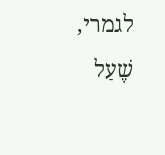לגמרי, שֶׁעַל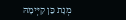מְנָת כֵּן קִיְּימָהּ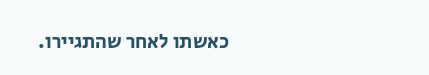כאשתו לאחר שהתגיירו.